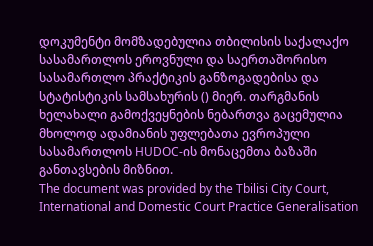დოკუმენტი მომზადებულია თბილისის საქალაქო სასამართლოს ეროვნული და საერთაშორისო სასამართლო პრაქტიკის განზოგადებისა და სტატისტიკის სამსახურის () მიერ. თარგმანის ხელახალი გამოქვეყნების ნებართვა გაცემულია მხოლოდ ადამიანის უფლებათა ევროპული სასამართლოს HUDOC-ის მონაცემთა ბაზაში განთავსების მიზნით.
The document was provided by the Tbilisi City Court, International and Domestic Court Practice Generalisation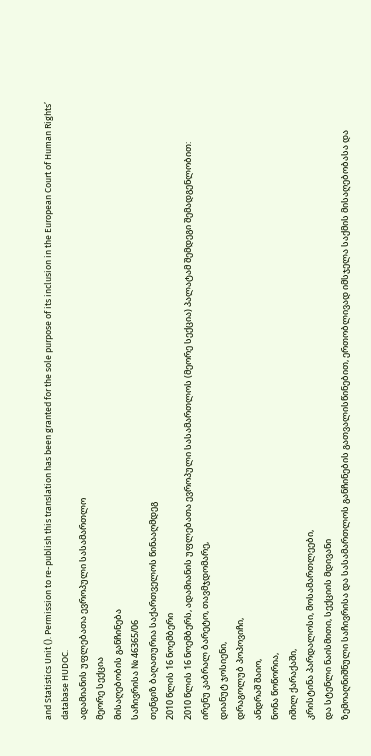and Statistics Unit (). Permission to re-publish this translation has been granted for the sole purpose of its inclusion in the European Court of Human Rights’ database HUDOC.
ადამიანის უფლებათა ევროპული სასამართლო
მეორე სექცია
მისაღებობის განჩინება
საჩივრისა № 46365/06
თენგიზ ბაღათურია საქართველოს წინააღმდეგ
2010 წლის 16 ნოემბერი
2010 წლის 16 ნოემბერს, ადამიანის უფლებათა ევროპული სასამართლოს (მეორე სექცია) პალატამ შემდეგი შემადგენლობით:
ირენუ კაბრალ ბარეტო, თავმჯდომარე,
დიანუტ ჯოსიენი,
დრაგოლუბ პოპოვიჩი,
ანდრაშ შაიო,
ნონა წოწორია,
იშილ ქარაქაში,
კრისტინა პარდალოსი, მოსამართლეები,
და სტენლი ნაისმითი, სექციის მდივანი
ზემოაღნიშნული საჩივრისა და სასამართლოს განჩინების გათვალისწინებით, ერთობლივად იმსჯელა საქმის მისაღებობასა და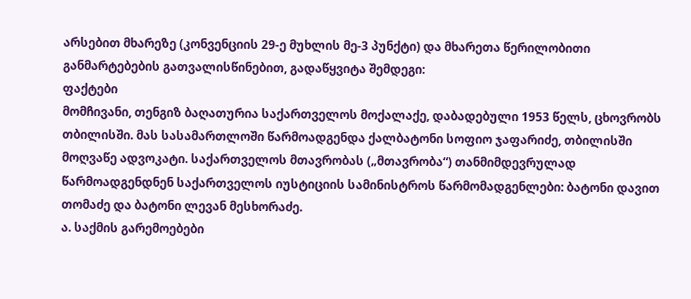არსებით მხარეზე (კონვენციის 29-ე მუხლის მე-3 პუნქტი) და მხარეთა წერილობითი განმარტებების გათვალისწინებით, გადაწყვიტა შემდეგი:
ფაქტები
მომჩივანი, თენგიზ ბაღათურია საქართველოს მოქალაქე, დაბადებული 1953 წელს, ცხოვრობს თბილისში. მას სასამართლოში წარმოადგენდა ქალბატონი სოფიო ჯაფარიძე, თბილისში მოღვაწე ადვოკატი. საქართველოს მთავრობას („მთავრობა“) თანმიმდევრულად წარმოადგენდნენ საქართველოს იუსტიციის სამინისტროს წარმომადგენლები: ბატონი დავით თომაძე და ბატონი ლევან მესხორაძე.
ა. საქმის გარემოებები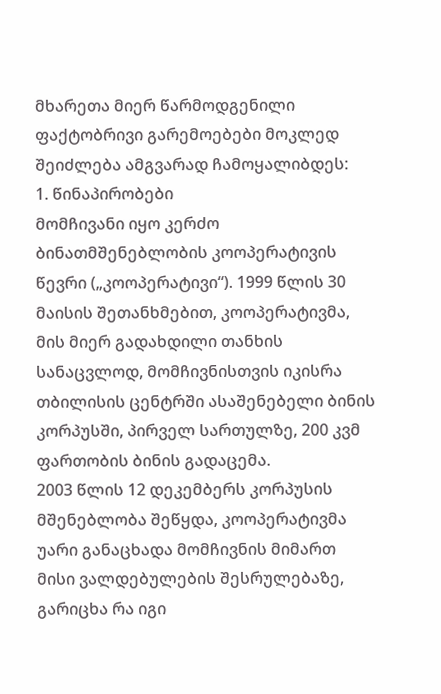მხარეთა მიერ წარმოდგენილი ფაქტობრივი გარემოებები მოკლედ შეიძლება ამგვარად ჩამოყალიბდეს:
1. წინაპირობები
მომჩივანი იყო კერძო ბინათმშენებლობის კოოპერატივის წევრი („კოოპერატივი“). 1999 წლის 30 მაისის შეთანხმებით, კოოპერატივმა, მის მიერ გადახდილი თანხის სანაცვლოდ, მომჩივნისთვის იკისრა თბილისის ცენტრში ასაშენებელი ბინის კორპუსში, პირველ სართულზე, 200 კვმ ფართობის ბინის გადაცემა.
2003 წლის 12 დეკემბერს კორპუსის მშენებლობა შეწყდა, კოოპერატივმა უარი განაცხადა მომჩივნის მიმართ მისი ვალდებულების შესრულებაზე, გარიცხა რა იგი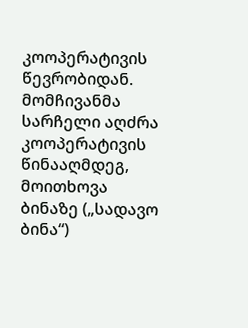კოოპერატივის წევრობიდან. მომჩივანმა სარჩელი აღძრა კოოპერატივის წინააღმდეგ, მოითხოვა ბინაზე („სადავო ბინა“)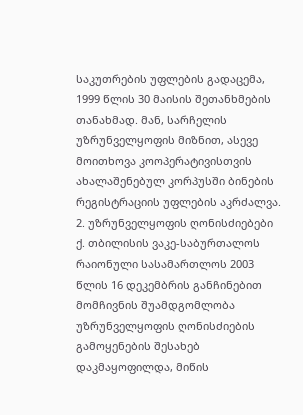საკუთრების უფლების გადაცემა, 1999 წლის 30 მაისის შეთანხმების თანახმად. მან, სარჩელის უზრუნველყოფის მიზნით, ასევე მოითხოვა კოოპერატივისთვის ახალაშენებულ კორპუსში ბინების რეგისტრაციის უფლების აკრძალვა.
2. უზრუნველყოფის ღონისძიებები
ქ. თბილისის ვაკე-საბურთალოს რაიონული სასამართლოს 2003 წლის 16 დეკემბრის განჩინებით მომჩივნის შუამდგომლობა უზრუნველყოფის ღონისძიების გამოყენების შესახებ დაკმაყოფილდა, მიწის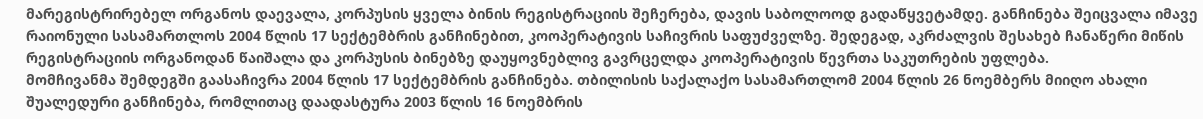მარეგისტრირებელ ორგანოს დაევალა, კორპუსის ყველა ბინის რეგისტრაციის შეჩერება, დავის საბოლოოდ გადაწყვეტამდე. განჩინება შეიცვალა იმავე რაიონული სასამართლოს 2004 წლის 17 სექტემბრის განჩინებით, კოოპერატივის საჩივრის საფუძველზე. შედეგად, აკრძალვის შესახებ ჩანაწერი მიწის რეგისტრაციის ორგანოდან წაიშალა და კორპუსის ბინებზე დაუყოვნებლივ გავრცელდა კოოპერატივის წევრთა საკუთრების უფლება.
მომჩივანმა შემდეგში გაასაჩივრა 2004 წლის 17 სექტემბრის განჩინება. თბილისის საქალაქო სასამართლომ 2004 წლის 26 ნოემბერს მიიღო ახალი შუალედური განჩინება, რომლითაც დაადასტურა 2003 წლის 16 ნოემბრის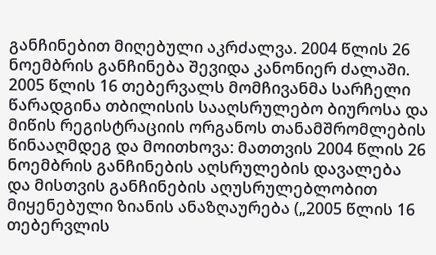განჩინებით მიღებული აკრძალვა. 2004 წლის 26 ნოემბრის განჩინება შევიდა კანონიერ ძალაში.
2005 წლის 16 თებერვალს მომჩივანმა სარჩელი წარადგინა თბილისის სააღსრულებო ბიუროსა და მიწის რეგისტრაციის ორგანოს თანამშრომლების წინააღმდეგ და მოითხოვა: მათთვის 2004 წლის 26 ნოემბრის განჩინების აღსრულების დავალება და მისთვის განჩინების აღუსრულებლობით მიყენებული ზიანის ანაზღაურება („2005 წლის 16 თებერვლის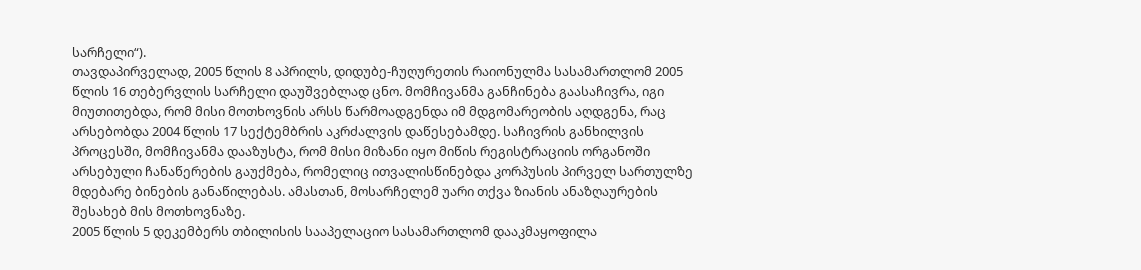სარჩელი“).
თავდაპირველად, 2005 წლის 8 აპრილს, დიდუბე-ჩუღურეთის რაიონულმა სასამართლომ 2005 წლის 16 თებერვლის სარჩელი დაუშვებლად ცნო. მომჩივანმა განჩინება გაასაჩივრა, იგი მიუთითებდა, რომ მისი მოთხოვნის არსს წარმოადგენდა იმ მდგომარეობის აღდგენა, რაც არსებობდა 2004 წლის 17 სექტემბრის აკრძალვის დაწესებამდე. საჩივრის განხილვის პროცესში, მომჩივანმა დააზუსტა, რომ მისი მიზანი იყო მიწის რეგისტრაციის ორგანოში არსებული ჩანაწერების გაუქმება, რომელიც ითვალისწინებდა კორპუსის პირველ სართულზე მდებარე ბინების განაწილებას. ამასთან, მოსარჩელემ უარი თქვა ზიანის ანაზღაურების შესახებ მის მოთხოვნაზე.
2005 წლის 5 დეკემბერს თბილისის სააპელაციო სასამართლომ დააკმაყოფილა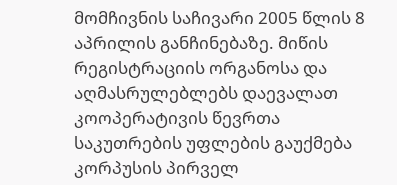მომჩივნის საჩივარი 2005 წლის 8 აპრილის განჩინებაზე. მიწის რეგისტრაციის ორგანოსა და აღმასრულებლებს დაევალათ კოოპერატივის წევრთა საკუთრების უფლების გაუქმება კორპუსის პირველ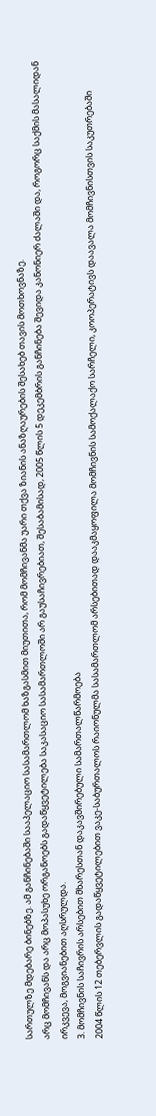სართულზე მდებარე ბინებზე. ამ განჩინებაში სააპელაციო სასამართლომ ხაზგასმით მიუთითა, რომ მომჩივანმა უარი თქვა ზიანის ანაზღაურების შესახებ თავის მოთხოვნაზე.
არც მომჩივანს და არც მოპასუხე ორგანოებს გადაწყვეტილება საკასაციო სასამართლოში არ გაუსაჩივრებიათ, შესაბამისად, 2005 წლის 5 დეკემბრის განჩინება შევიდა კანონიერ ძალაში და, როგორც საქმის მასალიდან ირკვევა, მოგვიანებით აღსრულდა.
3. მომჩივნის საჩივრის არსებით მხარესთან დაკავშირებული სამართალწარმოება
2004 წლის 12 თებერვლის გადაწყვეტილებით ვაკე-საბურთალოს რაიონულმა სასამართლომ არსებითად დააკმაყოფილა მომჩივნის სამოქალაქო სარჩელი, კოოპერატივს დაავალა მომჩივნისთვის საკუთრებაში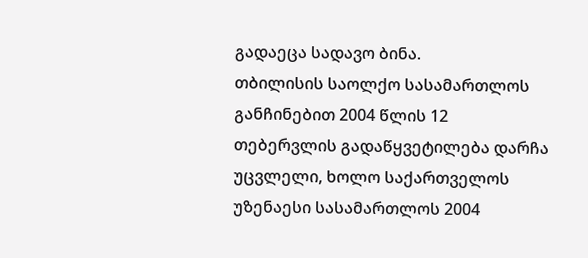გადაეცა სადავო ბინა.
თბილისის საოლქო სასამართლოს განჩინებით 2004 წლის 12 თებერვლის გადაწყვეტილება დარჩა უცვლელი, ხოლო საქართველოს უზენაესი სასამართლოს 2004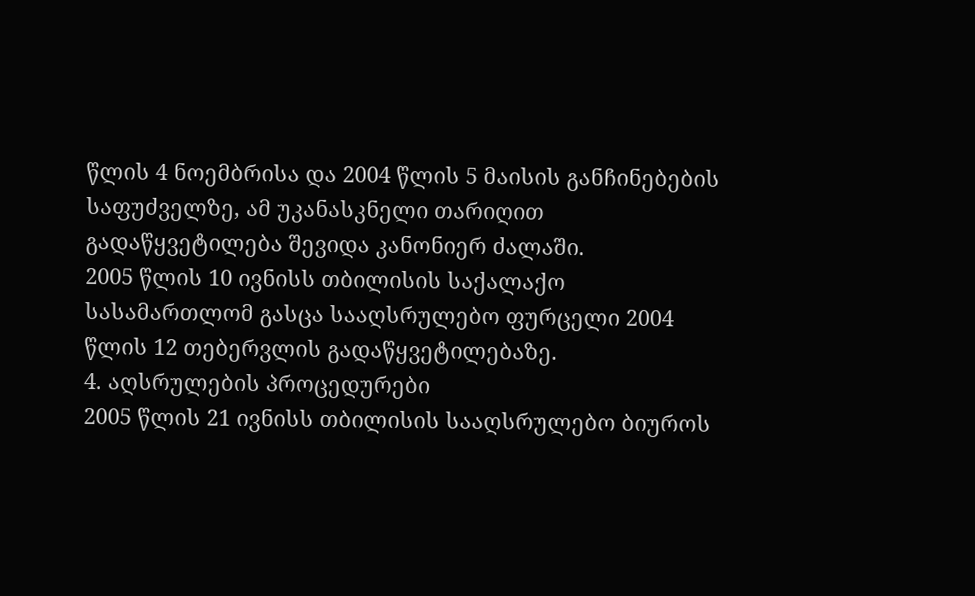წლის 4 ნოემბრისა და 2004 წლის 5 მაისის განჩინებების საფუძველზე, ამ უკანასკნელი თარიღით გადაწყვეტილება შევიდა კანონიერ ძალაში.
2005 წლის 10 ივნისს თბილისის საქალაქო სასამართლომ გასცა სააღსრულებო ფურცელი 2004 წლის 12 თებერვლის გადაწყვეტილებაზე.
4. აღსრულების პროცედურები
2005 წლის 21 ივნისს თბილისის სააღსრულებო ბიუროს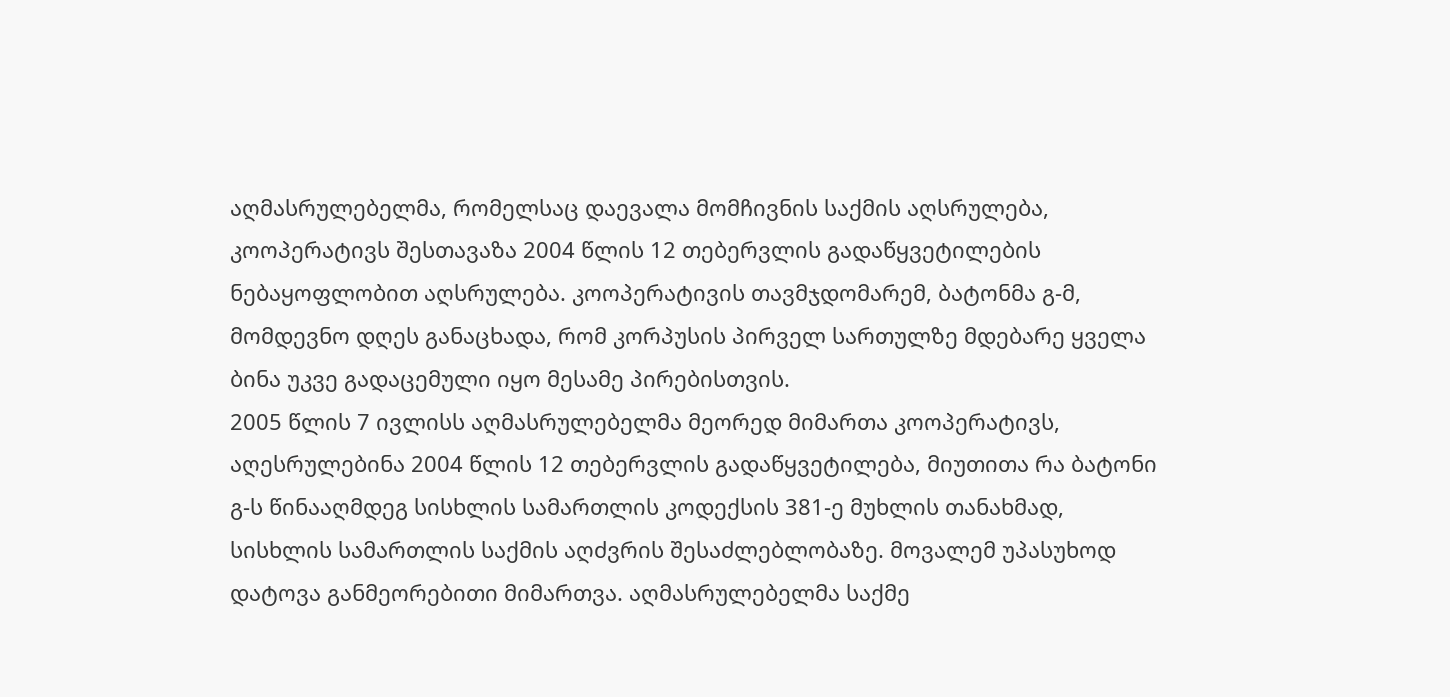აღმასრულებელმა, რომელსაც დაევალა მომჩივნის საქმის აღსრულება, კოოპერატივს შესთავაზა 2004 წლის 12 თებერვლის გადაწყვეტილების ნებაყოფლობით აღსრულება. კოოპერატივის თავმჯდომარემ, ბატონმა გ-მ, მომდევნო დღეს განაცხადა, რომ კორპუსის პირველ სართულზე მდებარე ყველა ბინა უკვე გადაცემული იყო მესამე პირებისთვის.
2005 წლის 7 ივლისს აღმასრულებელმა მეორედ მიმართა კოოპერატივს, აღესრულებინა 2004 წლის 12 თებერვლის გადაწყვეტილება, მიუთითა რა ბატონი გ-ს წინააღმდეგ სისხლის სამართლის კოდექსის 381-ე მუხლის თანახმად, სისხლის სამართლის საქმის აღძვრის შესაძლებლობაზე. მოვალემ უპასუხოდ დატოვა განმეორებითი მიმართვა. აღმასრულებელმა საქმე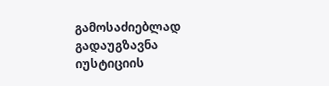გამოსაძიებლად გადაუგზავნა იუსტიციის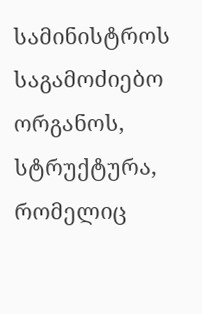სამინისტროს საგამოძიებო ორგანოს, სტრუქტურა, რომელიც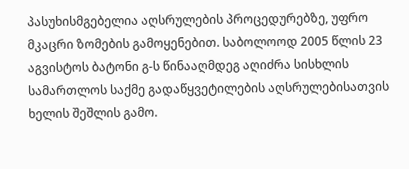პასუხისმგებელია აღსრულების პროცედურებზე, უფრო მკაცრი ზომების გამოყენებით. საბოლოოდ 2005 წლის 23 აგვისტოს ბატონი გ-ს წინააღმდეგ აღიძრა სისხლის სამართლოს საქმე გადაწყვეტილების აღსრულებისათვის ხელის შეშლის გამო.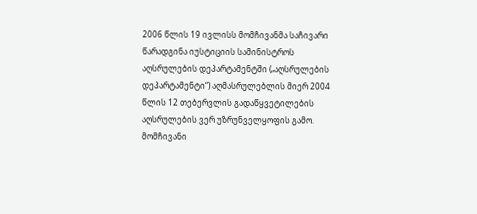2006 წლის 19 ივლისს მომჩივანმა საჩივარი წარადგინა იუსტიციის სამინისტროს აღსრულების დეპარტამენტში („აღსრულების დეპარტამენტი“) აღმასრულებლის მიერ 2004 წლის 12 თებერვლის გადაწყვეტილების აღსრულების ვერ უზრუნველყოფის გამო. მომჩივანი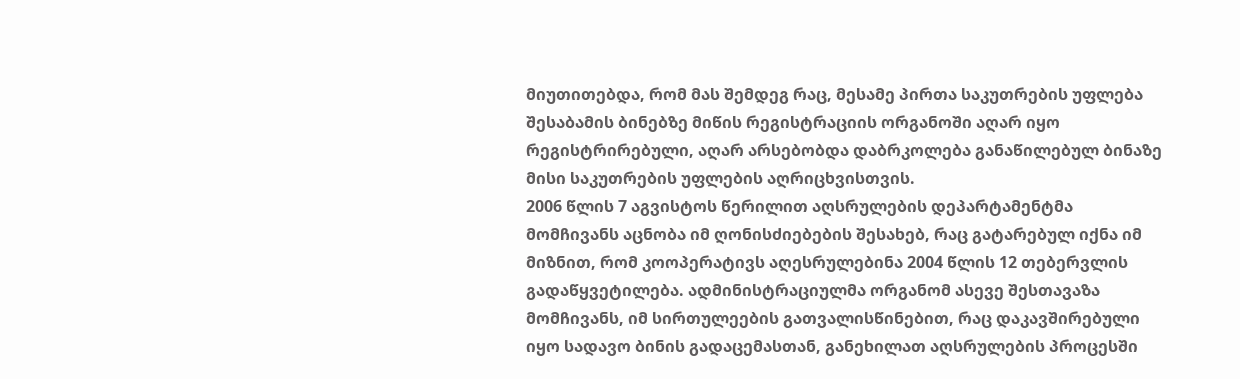მიუთითებდა, რომ მას შემდეგ რაც, მესამე პირთა საკუთრების უფლება შესაბამის ბინებზე მიწის რეგისტრაციის ორგანოში აღარ იყო რეგისტრირებული, აღარ არსებობდა დაბრკოლება განაწილებულ ბინაზე მისი საკუთრების უფლების აღრიცხვისთვის.
2006 წლის 7 აგვისტოს წერილით აღსრულების დეპარტამენტმა მომჩივანს აცნობა იმ ღონისძიებების შესახებ, რაც გატარებულ იქნა იმ მიზნით, რომ კოოპერატივს აღესრულებინა 2004 წლის 12 თებერვლის გადაწყვეტილება. ადმინისტრაციულმა ორგანომ ასევე შესთავაზა მომჩივანს, იმ სირთულეების გათვალისწინებით, რაც დაკავშირებული იყო სადავო ბინის გადაცემასთან, განეხილათ აღსრულების პროცესში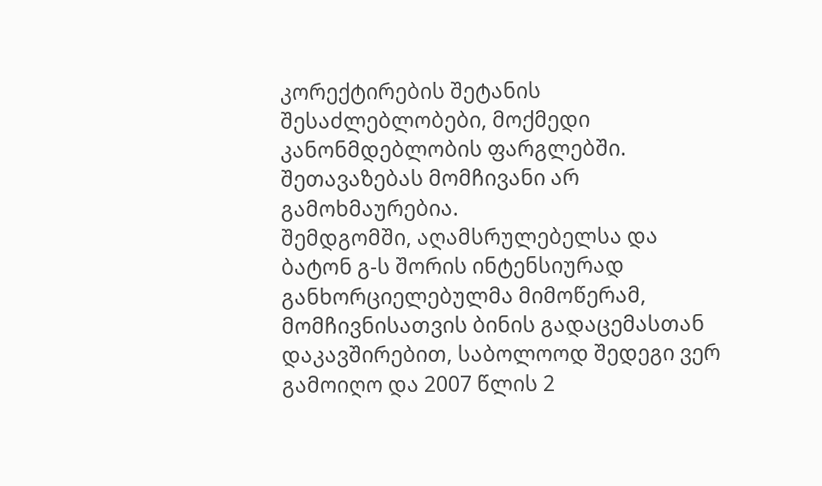კორექტირების შეტანის შესაძლებლობები, მოქმედი კანონმდებლობის ფარგლებში. შეთავაზებას მომჩივანი არ გამოხმაურებია.
შემდგომში, აღამსრულებელსა და ბატონ გ-ს შორის ინტენსიურად განხორციელებულმა მიმოწერამ, მომჩივნისათვის ბინის გადაცემასთან დაკავშირებით, საბოლოოდ შედეგი ვერ გამოიღო და 2007 წლის 2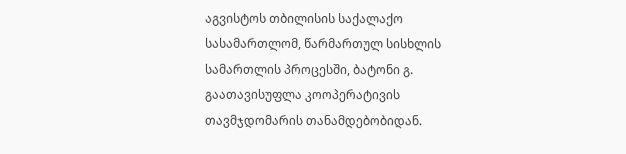აგვისტოს თბილისის საქალაქო სასამართლომ, წარმართულ სისხლის სამართლის პროცესში, ბატონი გ. გაათავისუფლა კოოპერატივის თავმჯდომარის თანამდებობიდან.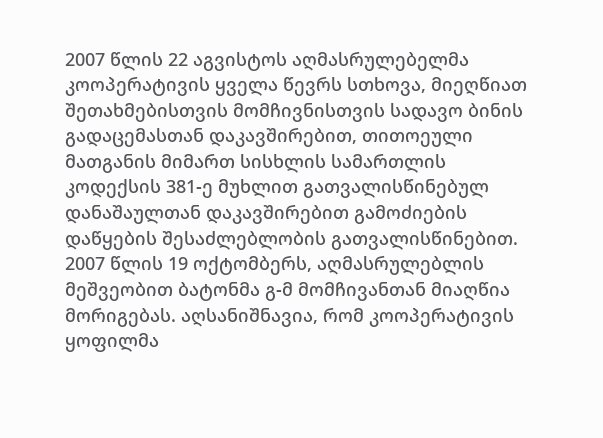2007 წლის 22 აგვისტოს აღმასრულებელმა კოოპერატივის ყველა წევრს სთხოვა, მიეღწიათ შეთახმებისთვის მომჩივნისთვის სადავო ბინის გადაცემასთან დაკავშირებით, თითოეული მათგანის მიმართ სისხლის სამართლის კოდექსის 381-ე მუხლით გათვალისწინებულ დანაშაულთან დაკავშირებით გამოძიების დაწყების შესაძლებლობის გათვალისწინებით.
2007 წლის 19 ოქტომბერს, აღმასრულებლის მეშვეობით ბატონმა გ-მ მომჩივანთან მიაღწია მორიგებას. აღსანიშნავია, რომ კოოპერატივის ყოფილმა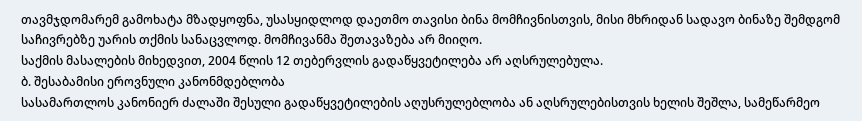თავმჯდომარემ გამოხატა მზადყოფნა, უსასყიდლოდ დაეთმო თავისი ბინა მომჩივნისთვის, მისი მხრიდან სადავო ბინაზე შემდგომ საჩივრებზე უარის თქმის სანაცვლოდ. მომჩივანმა შეთავაზება არ მიიღო.
საქმის მასალების მიხედვით, 2004 წლის 12 თებერვლის გადაწყვეტილება არ აღსრულებულა.
ბ. შესაბამისი ეროვნული კანონმდებლობა
სასამართლოს კანონიერ ძალაში შესული გადაწყვეტილების აღუსრულებლობა ან აღსრულებისთვის ხელის შეშლა, სამეწარმეო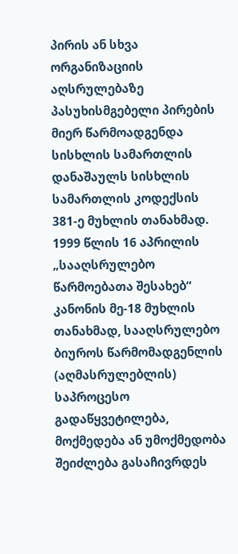პირის ან სხვა ორგანიზაციის აღსრულებაზე პასუხისმგებელი პირების მიერ წარმოადგენდა სისხლის სამართლის დანაშაულს სისხლის სამართლის კოდექსის 381-ე მუხლის თანახმად.
1999 წლის 16 აპრილის „სააღსრულებო წარმოებათა შესახებ“ კანონის მე-18 მუხლის თანახმად, სააღსრულებო ბიუროს წარმომადგენლის (აღმასრულებლის) საპროცესო გადაწყვეტილება, მოქმედება ან უმოქმედობა შეიძლება გასაჩივრდეს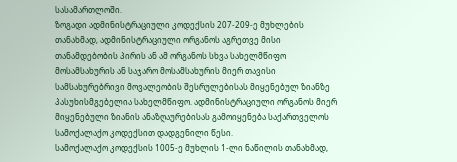სასამართლოში.
ზოგადი ადმინისტრაციული კოდექსის 207-209-ე მუხლების თანახმად, ადმინისტრაციული ორგანოს აგრეთვე მისი თანამდებობის პირის ან ამ ორგანოს სხვა სახელმწიფო მოსამსახურის ან საჯარო მოსამსახურის მიერ თავისი სამსახურებრივი მოვალეობის შესრულებისას მიყენებულ ზიანზე პასუხისმგებელია სახელმწიფო. ადმინისტრაციული ორგანოს მიერ მიყენებული ზიანის ანაზღაურებისას გამოიყენება საქართველოს სამოქალაქო კოდექსით დადგენილი წესი.
სამოქალაქო კოდექსის 1005-ე მუხლის 1-ლი ნაწილის თანახმად,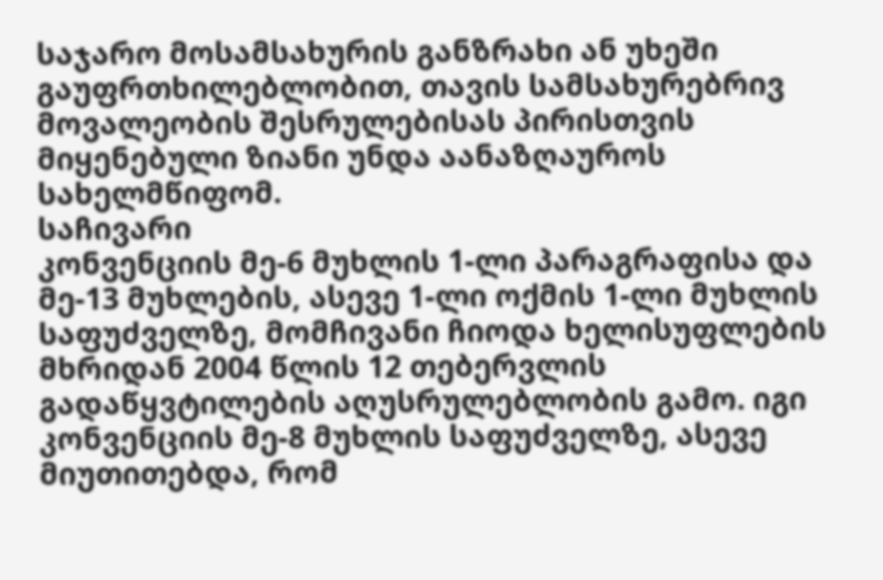საჯარო მოსამსახურის განზრახი ან უხეში გაუფრთხილებლობით, თავის სამსახურებრივ მოვალეობის შესრულებისას პირისთვის მიყენებული ზიანი უნდა აანაზღაუროს სახელმწიფომ.
საჩივარი
კონვენციის მე-6 მუხლის 1-ლი პარაგრაფისა და მე-13 მუხლების, ასევე 1-ლი ოქმის 1-ლი მუხლის საფუძველზე, მომჩივანი ჩიოდა ხელისუფლების მხრიდან 2004 წლის 12 თებერვლის გადაწყვტილების აღუსრულებლობის გამო. იგი კონვენციის მე-8 მუხლის საფუძველზე, ასევე მიუთითებდა, რომ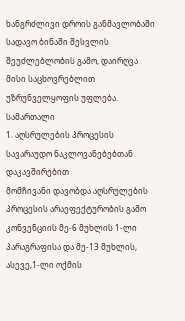ხანგრძლივი დროის განმავლობაში სადავო ბინაში შესვლის შეუძლებლობის გამო, დაირღვა მისი საცხოვრებლით უზრუნველყოფის უფლება.
სამართალი
1. აღსრულების პროცესის სავარაუდო ნაკლოვანებებთან დაკავშირებით
მომჩივანი დავობდა აღსრულების პროცესის არაეფექტურობის გამო კონვენციის მე-6 მუხლის 1-ლი პარაგრაფისა და მე-13 მუხლის, ასევე,1-ლი ოქმის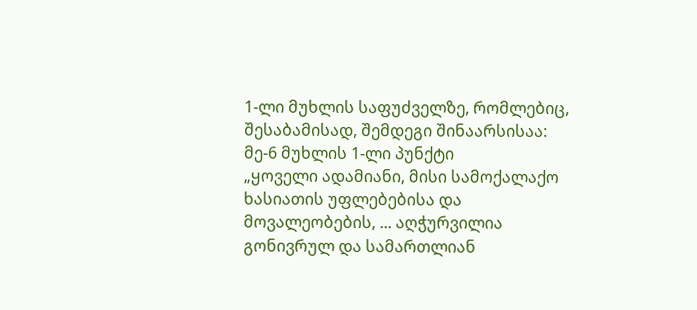1-ლი მუხლის საფუძველზე, რომლებიც, შესაბამისად, შემდეგი შინაარსისაა:
მე-6 მუხლის 1-ლი პუნქტი
„ყოველი ადამიანი, მისი სამოქალაქო ხასიათის უფლებებისა და მოვალეობების, ... აღჭურვილია გონივრულ და სამართლიან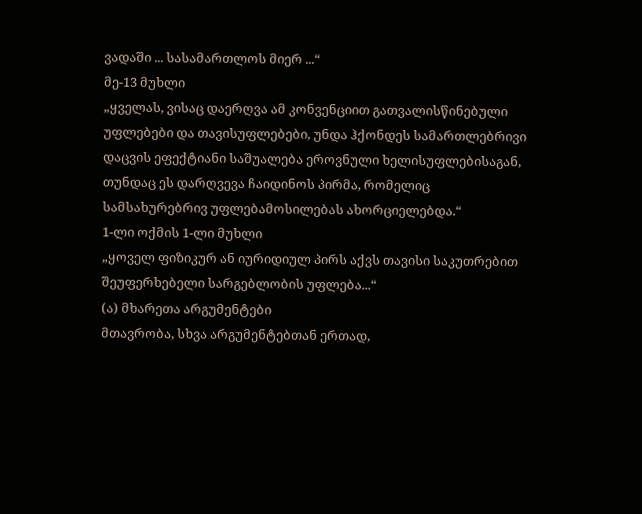ვადაში ... სასამართლოს მიერ ...“
მე-13 მუხლი
„ყველას, ვისაც დაერღვა ამ კონვენციით გათვალისწინებული უფლებები და თავისუფლებები, უნდა ჰქონდეს სამართლებრივი დაცვის ეფექტიანი საშუალება ეროვნული ხელისუფლებისაგან, თუნდაც ეს დარღვევა ჩაიდინოს პირმა, რომელიც სამსახურებრივ უფლებამოსილებას ახორციელებდა.“
1-ლი ოქმის 1-ლი მუხლი
„ყოველ ფიზიკურ ან იურიდიულ პირს აქვს თავისი საკუთრებით შეუფერხებელი სარგებლობის უფლება...“
(ა) მხარეთა არგუმენტები
მთავრობა, სხვა არგუმენტებთან ერთად,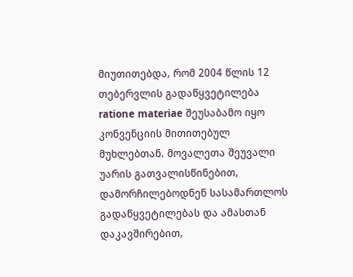მიუთითებდა, რომ 2004 წლის 12 თებერვლის გადაწყვეტილება ratione materiae შეუსაბამო იყო კონვენციის მითითებულ მუხლებთან. მოვალეთა შეუვალი უარის გათვალისწინებით, დამორჩილებოდნენ სასამართლოს გადაწყვეტილებას და ამასთან დაკავშირებით,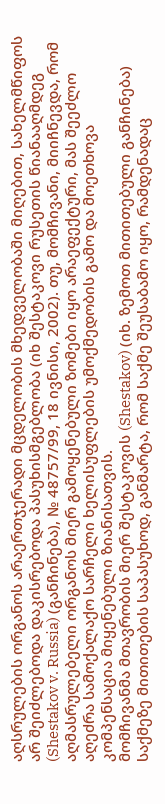აღსრულების ორგანოს არაერთჯერადი მცდელობის მხედველობაში მიღებით, სახელმწიფოს არ შეიძლებოდა დაკისრებოდა პასუხისმგებლობა (იხ შესტაკოვი რუსეთის წიანააღმდეგ (Shestakov v. Russia) (განჩინება), № 48757/99, 18 ივნისი, 2002). თუ, მომჩივანი, მიიჩნევდა, რომ აღმასრულებელი ორგანოს მიერ გამოყენებული ზომები იყო არაეფექტური, მას შეეძლო აღეძრა სამოქალაქო სარჩელი ხელისუფლების უმოქმედობის გამო და მოეთხოვა კომპენსაცია მიყენებული ზიანისათვის.
მომჩივანმა მთავრობის მიერ შესტაკოვის (Shestakov) (იხ. ზემოთ მითითებული განჩინება) საქმეზე მითითების საპასუხოდ, განმარტა, რომ საქმე შეუსაბამო იყო, რამდენადაც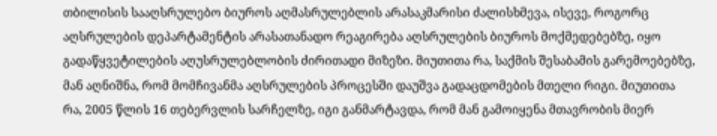თბილისის სააღსრულებო ბიუროს აღმასრულებლის არასაკმარისი ძალისხმევა, ისევე, როგორც აღსრულების დეპარტამენტის არასათანადო რეაგირება აღსრულების ბიუროს მოქმედებებზე, იყო გადაწყვეტილების აღუსრულებლობის ძირითადი მიზეზი. მიუთითა რა, საქმის შესაბამის გარემოებებზე, მან აღნიშნა, რომ მომჩივანმა აღსრულების პროცესში დაუშვა გადაცდომების მთელი რიგი. მიუთითა რა, 2005 წლის 16 თებერვლის სარჩელზე, იგი განმარტავდა, რომ მან გამოიყენა მთავრობის მიერ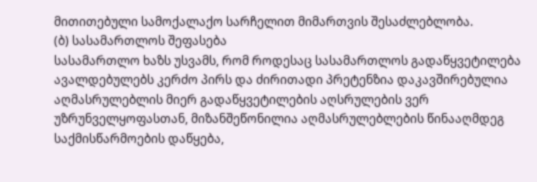მითითებული სამოქალაქო სარჩელით მიმართვის შესაძლებლობა.
(ბ) სასამართლოს შეფასება
სასამართლო ხაზს უსვამს, რომ როდესაც სასამართლოს გადაწყვეტილება ავალდებულებს კერძო პირს და ძირითადი პრეტენზია დაკავშირებულია აღმასრულებლის მიერ გადაწყვეტილების აღსრულების ვერ უზრუნველყოფასთან, მიზანშეწონილია აღმასრულებლების წინააღმდეგ საქმისწარმოების დაწყება,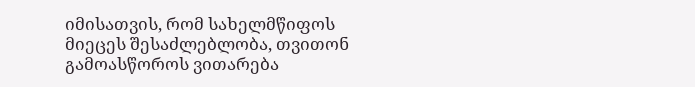იმისათვის, რომ სახელმწიფოს მიეცეს შესაძლებლობა, თვითონ გამოასწოროს ვითარება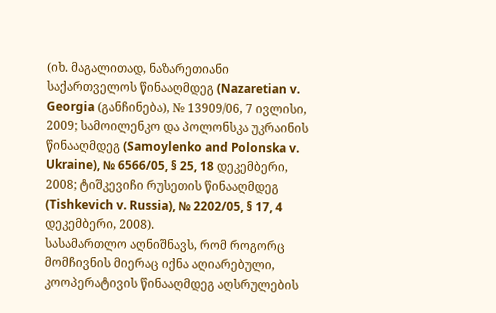(იხ. მაგალითად, ნაზარეთიანი საქართველოს წინააღმდეგ (Nazaretian v. Georgia (განჩინება), № 13909/06, 7 ივლისი, 2009; სამოილენკო და პოლონსკა უკრაინის წინააღმდეგ (Samoylenko and Polonska v. Ukraine), № 6566/05, § 25, 18 დეკემბერი, 2008; ტიშკევიჩი რუსეთის წინააღმდეგ (Tishkevich v. Russia), № 2202/05, § 17, 4 დეკემბერი, 2008).
სასამართლო აღნიშნავს, რომ როგორც მომჩივნის მიერაც იქნა აღიარებული, კოოპერატივის წინააღმდეგ აღსრულების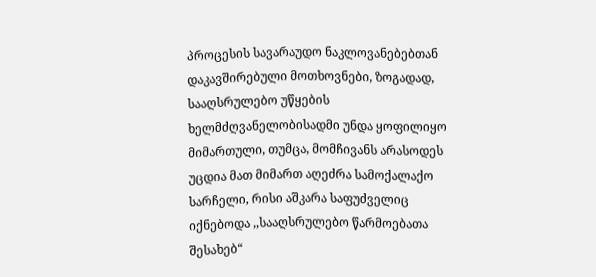პროცესის სავარაუდო ნაკლოვანებებთან დაკავშირებული მოთხოვნები, ზოგადად, სააღსრულებო უწყების ხელმძღვანელობისადმი უნდა ყოფილიყო მიმართული, თუმცა, მომჩივანს არასოდეს უცდია მათ მიმართ აღეძრა სამოქალაქო სარჩელი, რისი აშკარა საფუძველიც იქნებოდა ,,სააღსრულებო წარმოებათა შესახებ“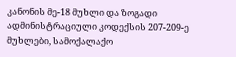კანონის მე-18 მუხლი და ზოგადი ადმინისტრაციული კოდექსის 207-209-ე მუხლები, სამოქალაქო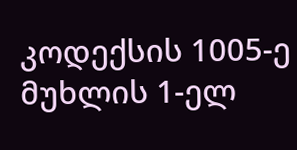კოდექსის 1005-ე მუხლის 1-ელ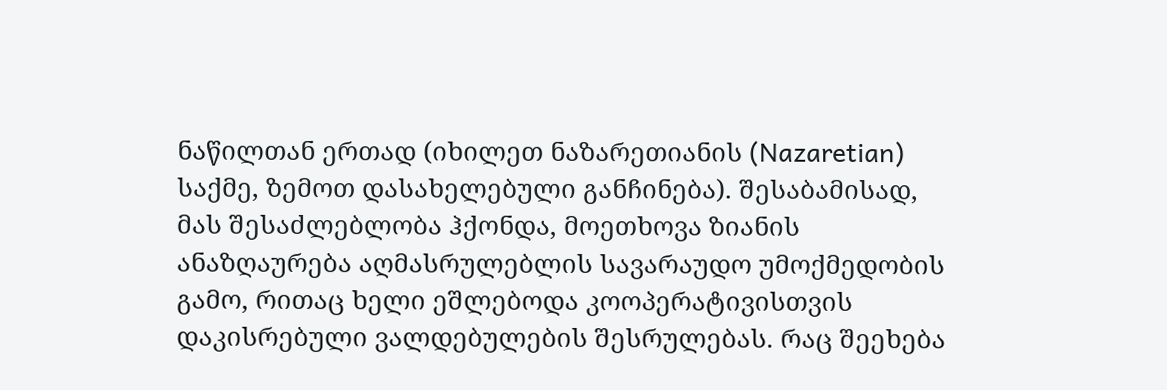ნაწილთან ერთად (იხილეთ ნაზარეთიანის (Nazaretian) საქმე, ზემოთ დასახელებული განჩინება). შესაბამისად, მას შესაძლებლობა ჰქონდა, მოეთხოვა ზიანის ანაზღაურება აღმასრულებლის სავარაუდო უმოქმედობის გამო, რითაც ხელი ეშლებოდა კოოპერატივისთვის დაკისრებული ვალდებულების შესრულებას. რაც შეეხება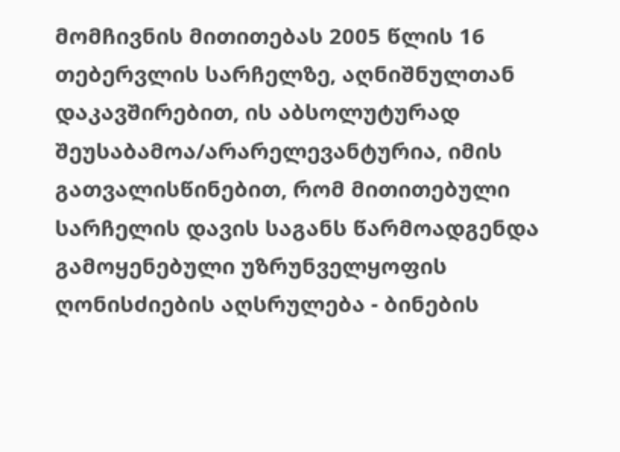მომჩივნის მითითებას 2005 წლის 16 თებერვლის სარჩელზე, აღნიშნულთან დაკავშირებით, ის აბსოლუტურად შეუსაბამოა/არარელევანტურია, იმის გათვალისწინებით, რომ მითითებული სარჩელის დავის საგანს წარმოადგენდა გამოყენებული უზრუნველყოფის ღონისძიების აღსრულება - ბინების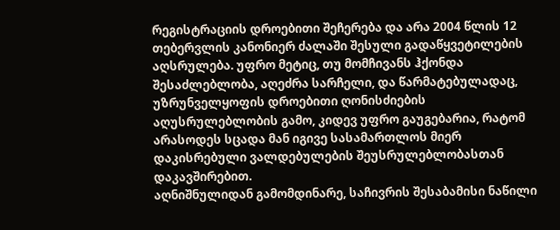რეგისტრაციის დროებითი შეჩერება და არა 2004 წლის 12 თებერვლის კანონიერ ძალაში შესული გადაწყვეტილების აღსრულება. უფრო მეტიც, თუ მომჩივანს ჰქონდა შესაძლებლობა, აღეძრა სარჩელი, და წარმატებულადაც, უზრუნველყოფის დროებითი ღონისძიების აღუსრულებლობის გამო, კიდევ უფრო გაუგებარია, რატომ არასოდეს სცადა მან იგივე სასამართლოს მიერ დაკისრებული ვალდებულების შეუსრულებლობასთან დაკავშირებით.
აღნიშნულიდან გამომდინარე, საჩივრის შესაბამისი ნაწილი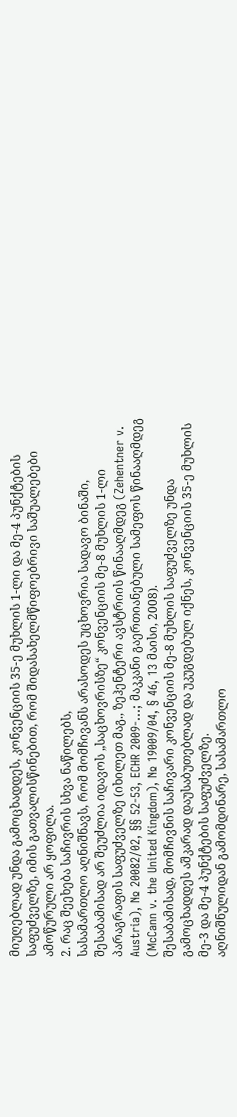მიუღებლად უნდა გამოცხადდეს, კონვენციის 35-ე მუხლის 1-ლი და მე-4 პუნქტების საფუძველზე, იმის გათვალისწინებით, რომ შიდასახელმწიფოებრივი საშუალებები ამოწურული არ ყოფილა.
2. რაც შეეხება საჩივრის სხვა ნაწილებს,
სასამართლო აღნიშნავს, რომ მომჩივანს არასოდეს უცხოვრია სადავო ბინაში, შესაბამისად არ შეუძლია იდავოს „საცხოვრისზე“ კონვენციის მე-8 მუხლის 1-ლი პარაგრაფის საფუძველზე (იხილეთ მაგ., ზეჰენტერი ავსტრიის წინააღმდეგ (Zehentner v. Austria), № 20082/02, §§ 52-53, ECHR 2009‑...; მაკკანი გაერთიანებული სამეფოს წინააღმდეგ (McCann v. the United Kingdom), № 19009/04, § 46, 13 მაისი, 2008).
შესაბამისად, მომჩივნის საჩივარი კონვენციის მე-8 მუხლის საფუძველზე უნდა გამოცხადდეს აშკარად დაუსაბუთებლად და უკუგდებულ იქნეს, კონვენციის 35-ე მუხლის მე-3 და მე-4 პუნქტების საფუძველზე.
აღნიშნულიდან გამომდინარე, სასამართლო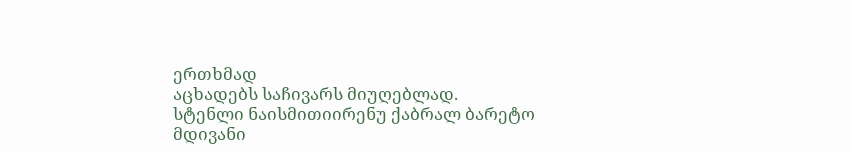ერთხმად
აცხადებს საჩივარს მიუღებლად.
სტენლი ნაისმითიირენუ ქაბრალ ბარეტო
მდივანი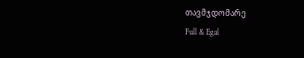თავმჯდომარე
Full & Egal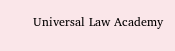Universal Law Academy